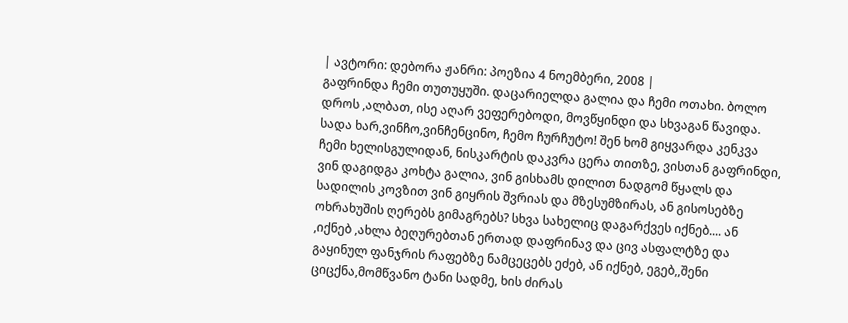| ავტორი: დებორა ჟანრი: პოეზია 4 ნოემბერი, 2008 |
გაფრინდა ჩემი თუთუყუში. დაცარიელდა გალია და ჩემი ოთახი. ბოლო დროს ,ალბათ, ისე აღარ ვეფერებოდი, მოვწყინდი და სხვაგან წავიდა.
სადა ხარ,ვინჩო,ვინჩენცინო, ჩემო ჩურჩუტო! შენ ხომ გიყვარდა კენკვა ჩემი ხელისგულიდან, ნისკარტის დაკვრა ცერა თითზე, ვისთან გაფრინდი, ვინ დაგიდგა კოხტა გალია, ვინ გისხამს დილით ნადგომ წყალს და სადილის კოვზით ვინ გიყრის შვრიას და მზესუმზირას, ან გისოსებზე ოხრახუშის ღერებს გიმაგრებს? სხვა სახელიც დაგარქვეს იქნებ.... ან ,იქნებ ,ახლა ბეღურებთან ერთად დაფრინავ და ცივ ასფალტზე და გაყინულ ფანჯრის რაფებზე ნამცეცებს ეძებ, ან იქნებ, ეგებ,,შენი ციცქნა,მომწვანო ტანი სადმე, ხის ძირას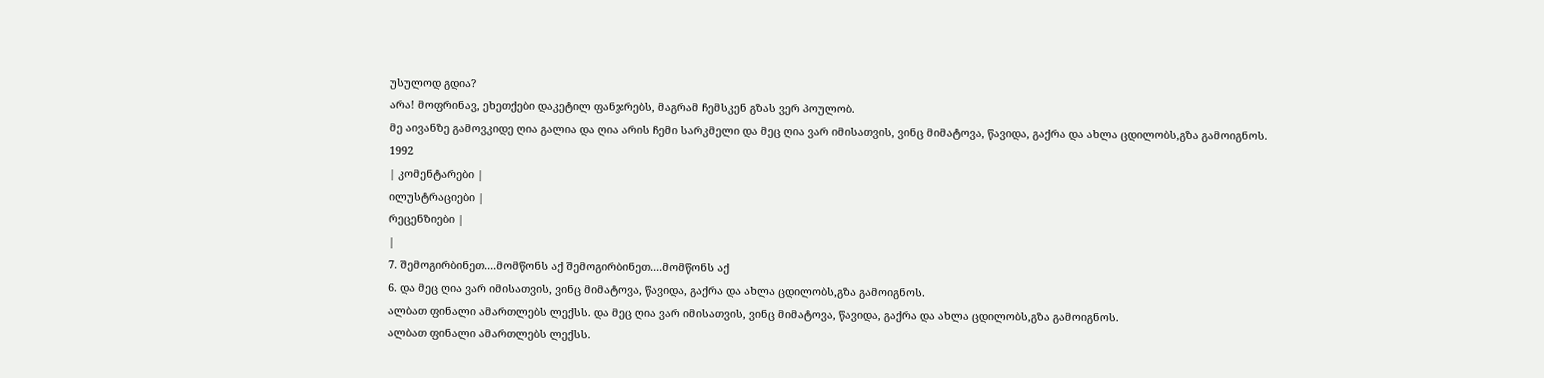უსულოდ გდია?
არა! მოფრინავ, ეხეთქები დაკეტილ ფანჯრებს, მაგრამ ჩემსკენ გზას ვერ პოულობ.
მე აივანზე გამოვკიდე ღია გალია და ღია არის ჩემი სარკმელი და მეც ღია ვარ იმისათვის, ვინც მიმატოვა, წავიდა, გაქრა და ახლა ცდილობს,გზა გამოიგნოს.
1992
| კომენტარები |
ილუსტრაციები |
რეცენზიები |
|
7. შემოგირბინეთ....მომწონს აქ შემოგირბინეთ....მომწონს აქ
6. და მეც ღია ვარ იმისათვის, ვინც მიმატოვა, წავიდა, გაქრა და ახლა ცდილობს,გზა გამოიგნოს.
ალბათ ფინალი ამართლებს ლექსს. და მეც ღია ვარ იმისათვის, ვინც მიმატოვა, წავიდა, გაქრა და ახლა ცდილობს,გზა გამოიგნოს.
ალბათ ფინალი ამართლებს ლექსს.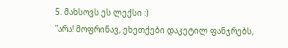5. მახსოვს ეს ლექსი :)
"არა! მოფრინავ, ეხეთქები დაკეტილ ფანჯრებს,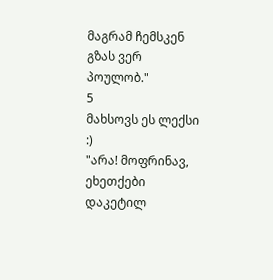მაგრამ ჩემსკენ გზას ვერ პოულობ."
5
მახსოვს ეს ლექსი :)
"არა! მოფრინავ, ეხეთქები დაკეტილ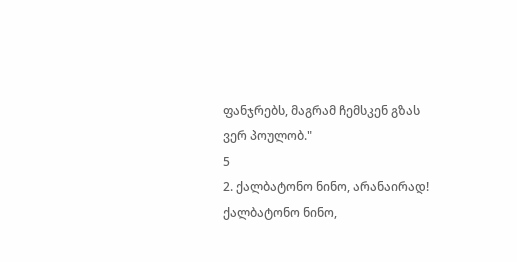ფანჯრებს, მაგრამ ჩემსკენ გზას ვერ პოულობ."
5
2. ქალბატონო ნინო, არანაირად! ქალბატონო ნინო,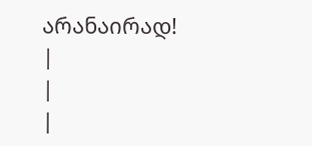არანაირად!
|
|
|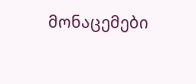მონაცემები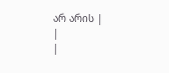არ არის |
|
|